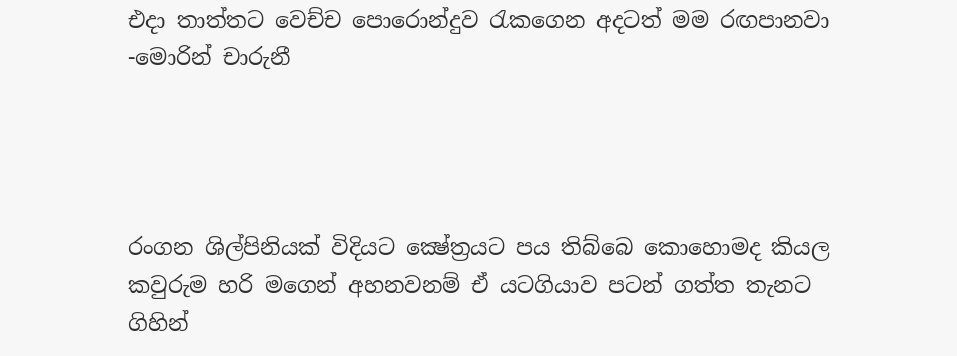එදා තාත්තට වෙච්ච පොරොන්දුව රැකගෙන අදටත් මම රඟපානවා -මොරින් චාරුනී




රංගන ශිල්පිනියක් විදියට ක්‍ෂේත්‍රයට පය තිබ්බෙ කොහොමද කියල කවුරුම හරි මගෙන් අහනවනම් ඒ යටගියාව පටන් ගත්ත තැනට ගිහින්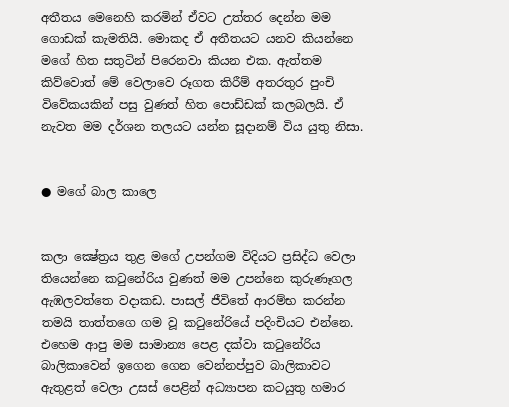අතීතය මෙනෙහි කරමින් ඒවට උත්තර දෙන්න මම ගොඩක් කැමතියි. මොකද ඒ අතීතයට යනව කියන්නෙ මගේ හිත සතුටින් පිරෙනවා කියන එක. ඇත්තම කිව්වොත් මේ වෙලාවෙ රූගත කිරීම් අතරතුර පුංචි විවේකයකින් පසු වුණත් හිත පොඩ්ඩක් කලබලයි. ඒ නැවත මම දර්ශන තලයට යන්න සූදානම් විය යුතු නිසා.


● මගේ බාල කාලෙ


කලා ක්‍ෂේත්‍රය තුළ මගේ උපන්ගම විදියට ප්‍රසිද්ධ වෙලා තියෙන්නෙ කටුනේරිය වුණත් මම උපන්නෙ කුරුණෑගල ඇඹලවත්තෙ වදාකඩ. පාසල් ජීවිතේ ආරම්භ කරන්න තමයි තාත්තගෙ ගම වූ කටුනේරියේ පදිංචියට එන්නෙ. එහෙම ආපු මම සාමාන්‍ය පෙළ දක්වා කටුනේරිය බාලිකාවෙන් ඉගෙන ගෙන වෙන්නප්පුව බාලිකාවට ඇතුළත් වෙලා උසස් පෙළින් අධ්‍යාපන කටයුතු හමාර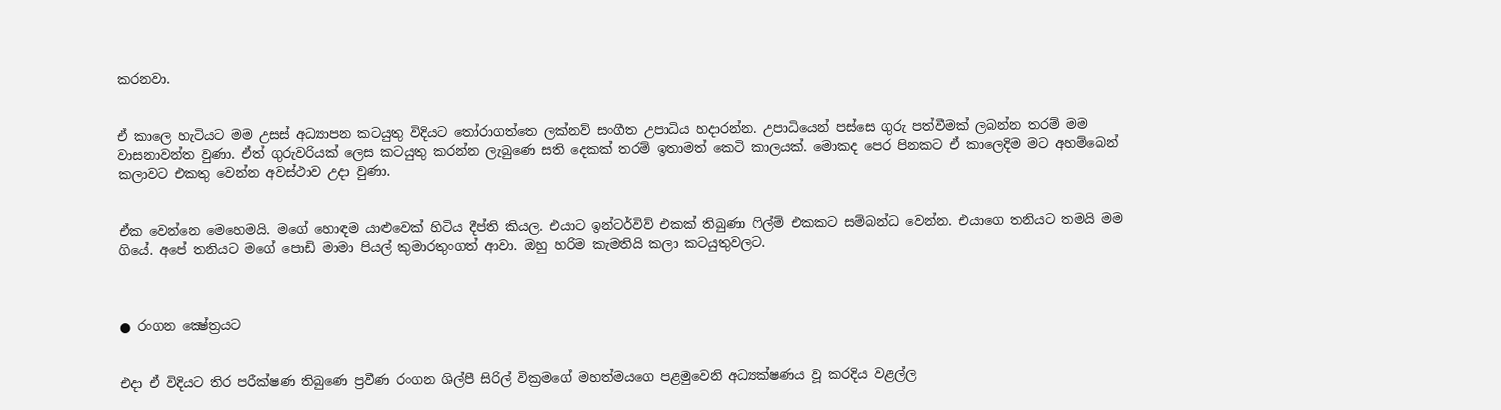කරනවා.


ඒ කාලෙ හැටියට මම උසස් අධ්‍යාපන කටයුතු විදියට තෝරාගත්තෙ ලක්නව් සංගීත උපාධිය හදාරන්න. උපාධියෙන් පස්සෙ ගුරු පත්වීමක් ලබන්න තරම් මම වාසනාවන්ත වුණා. ඒත් ගුරුවරියක් ලෙස කටයුතු කරන්න ලැබුණෙ සති දෙකක් තරම් ඉතාමත් කෙටි කාලයක්. මොකද පෙර පිනකට ඒ කාලෙදිම මට අහම්බෙන් කලාවට එකතු වෙන්න අවස්ථාව උදා වුණා.


ඒක වෙන්නෙ මෙහෙමයි. මගේ හොඳම යාළුවෙක් හිටිය දීප්ති කියල. එයාට ඉන්ටර්විව් එකක් තිබුණා ෆිල්ම් එකකට සම්බන්ධ වෙන්න. එයාගෙ තනියට තමයි මම ගියේ. අපේ තනියට මගේ පොඩි මාමා පියල් කුමාරතුංගත් ආවා. ඔහු හරිම කැමතියි කලා කටයුතුවලට.



● රංගන ක්‍ෂේත්‍රයට


එදා ඒ විදියට තිර පරීක්ෂණ තිබුණෙ ප්‍රවීණ රංගන ශිල්පී සිරිල් වික්‍රමගේ මහත්මයගෙ පළමුවෙනි අධ්‍යක්ෂණය වූ කරදිය වළල්ල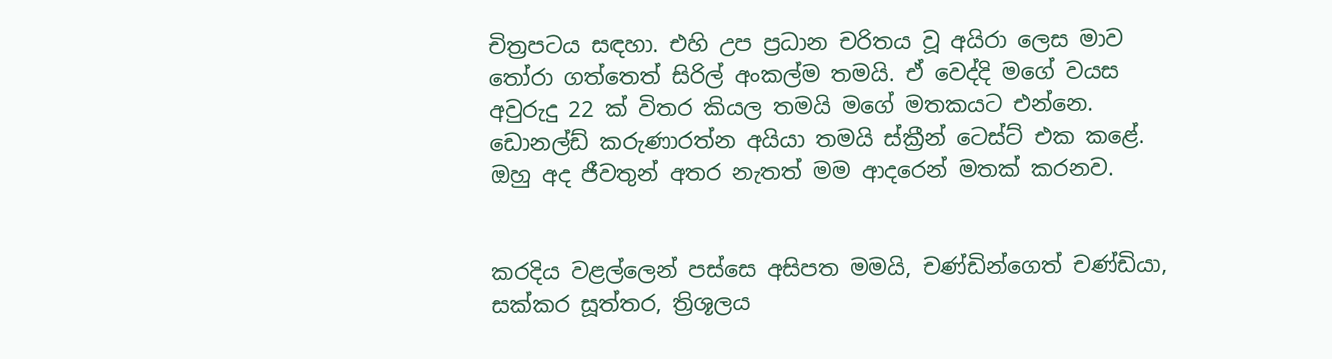චිත්‍රපටය සඳහා. එහි උප ප්‍රධාන චරිතය වූ අයිරා ලෙස මාව තෝරා ගත්තෙත් සිරිල් අංකල්ම තමයි. ඒ වෙද්දි මගේ වයස අවුරුදු 22 ක් විතර කියල තමයි මගේ මතකයට එන්නෙ. ඩොනල්ඩ් කරුණාරත්න අයියා තමයි ස්ක්‍රීන් ටෙස්ට් එක කළේ. ඔහු අද ජීවතුන් අතර නැතත් මම ආදරෙන් මතක් කරනව.


කරදිය වළල්ලෙන් පස්සෙ අසිපත මමයි, චණ්ඩින්ගෙත් චණ්ඩියා, සක්කර සූත්තර, ත්‍රිශූලය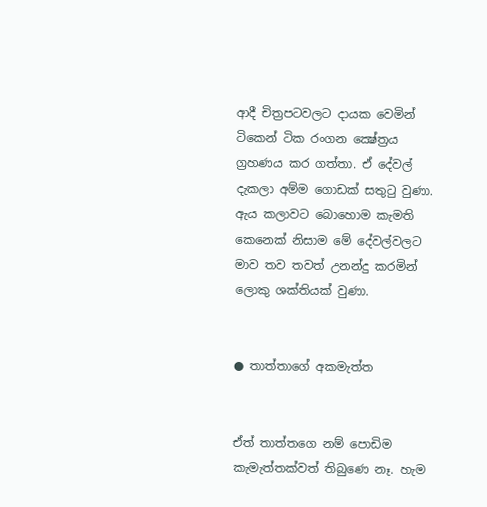ආදී චිත්‍රපටවලට දායක වෙමින් ටිකෙන් ටික රංගන ක්‍ෂේත්‍රය ග්‍රහණය කර ගත්තා. ඒ දේවල් දැකලා අම්ම ගොඩක් සතුටු වුණා. ඇය කලාවට බොහොම කැමති කෙනෙක් නිසාම මේ දේවල්වලට මාව තව තවත් උනන්දු කරමින් ලොකු ශක්තියක් වුණා.


● තාත්තාගේ අකමැත්ත


ඒත් තාත්තගෙ නම් පොඩිම කැමැත්තක්වත් තිබුණෙ නෑ. හැම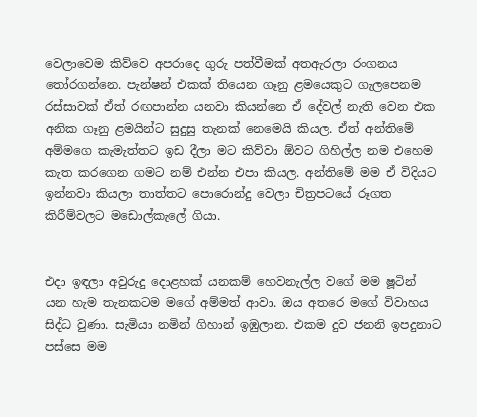වෙලාවෙම කිව්වෙ අපරාදෙ ගුරු පත්වීමක් අතඇරලා රංගනය තෝරගන්නෙ. පැන්ෂන් එකක් තියෙන ගෑනු ළමයෙකුට ගැලපෙනම රස්සාවක් ඒත් රඟපාන්න යනවා කියන්නෙ ඒ දේවල් නැති වෙන එක අනික ගෑනු ළමයින්ට සුදුසු තැනක් නෙමෙයි කියල. ඒත් අන්තිමේ අම්මගෙ කැමැත්තට ඉඩ දීලා මට කිව්වා ඕවට ගිහිල්ල නම එහෙම කැත කරගෙන ගමට නම් එන්න එපා කියල. අන්තිමේ මම ඒ විදියට ඉන්නවා කියලා තාත්තට පොරොන්දු වෙලා චිත්‍රපටයේ රූගත කිරීම්වලට මඩොල්කැලේ ගියා.


එදා ඉඳලා අවුරුදු දොළහක් යනකම් හෙවනැල්ල වගේ මම ෂූටින් යන හැම තැනකටම මගේ අම්මත් ආවා. ඔය අතරෙ මගේ විවාහය සිද්ධ වුණා. සැමියා නමින් ගිහාන් ඉඹුලාන. එකම දුව ජනනි ඉපදුනාට පස්සෙ මම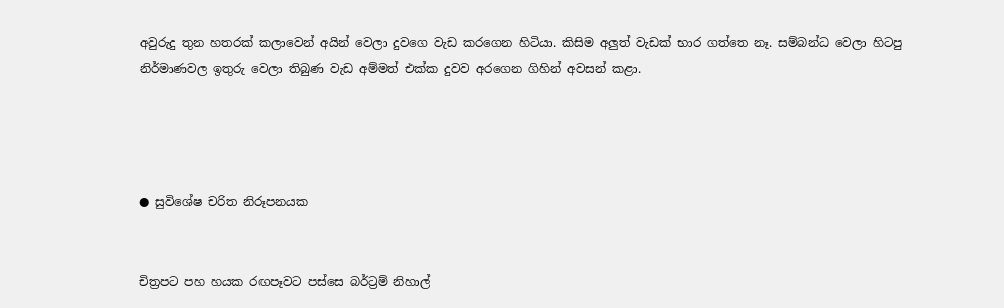අවුරුදු තුන හතරක් කලාවෙන් අයින් වෙලා දුවගෙ වැඩ කරගෙන හිටියා. කිසිම අලුත් වැඩක් භාර ගත්තෙ නෑ. සම්බන්ධ වෙලා හිටපු නිර්මාණවල ඉතුරු වෙලා තිබුණ වැඩ අම්මත් එක්ක දුවව අරගෙන ගිහින් අවසන් කළා.




● සුවිශේෂ චරිත නිරූපනයක


චිත්‍රපට පහ හයක රඟපෑවට පස්සෙ බර්ට්‍රම් නිහාල්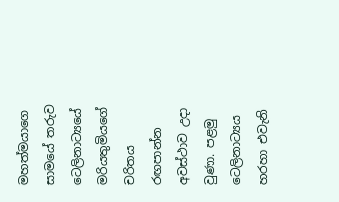මහත්මයාගෙ සාමයේ තරුව ටෙලිනාට්‍යයේ මරියතුමියගේ චරිතය රඟපාන්න අවස්ථාව උදා වුණා. පළමු ටෙලිනාට්‍යය හරහා එවැනි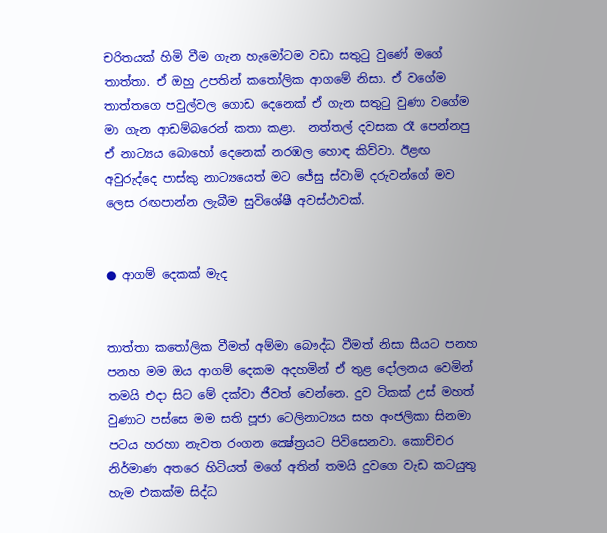චරිතයක් හිමි වීම ගැන හැමෝටම වඩා සතුටු වුණේ මගේ තාත්තා. ඒ ඔහු උපතින් කතෝලික ආගමේ නිසා. ඒ වගේම තාත්තගෙ පවුල්වල ගොඩ දෙනෙක් ඒ ගැන සතුටු වුණා වගේම මා ගැන ආඩම්බරෙන් කතා කළා.  නත්තල් දවසක රෑ පෙන්නපු ඒ නාට්‍යය බොහෝ දෙනෙක් නරඹල හොඳ කිව්වා. ඊළඟ අවුරුද්දෙ පාස්කු නාට්‍යයෙත් මට ජේසු ස්වාමි දරුවන්ගේ මව ලෙස රඟපාන්න ලැබීම සුවිශේෂී අවස්ථාවක්.


● ආගම් දෙකක් මැද


තාත්තා කතෝලික වීමත් අම්මා බෞද්ධ වීමත් නිසා සීයට පනහ පනහ මම ඔය ආගම් දෙකම අදහමින් ඒ තුළ දෝලනය වෙමින් තමයි එදා සිට මේ දක්වා ජීවත් වෙන්නෙ. දුව ටිකක් උස් මහත් වුණාට පස්සෙ මම සති පූජා ටෙලිනාට්‍යය සහ අංජලිකා සිනමා පටය හරහා නැවත රංගන ක්‍ෂේත්‍රයට පිවිසෙනවා. කොච්චර නිර්මාණ අතරෙ හිටියත් මගේ අතින් තමයි දුවගෙ වැඩ කටයුතු හැම එකක්ම සිද්ධ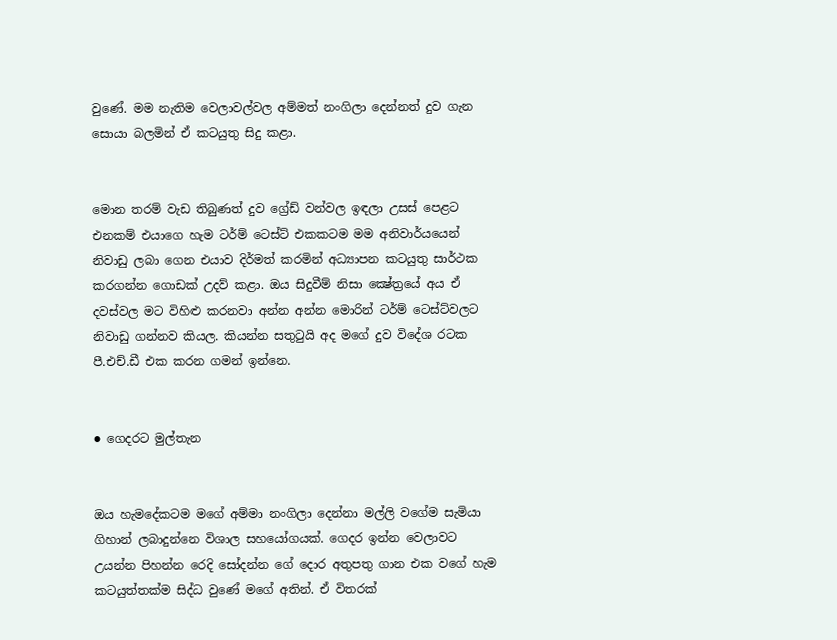වුණේ. මම නැතිම වෙලාවල්වල අම්මත් නංගිලා දෙන්නත් දුව ගැන සොයා බලමින් ඒ කටයුතු සිදු කළා.


මොන තරම් වැඩ තිබුණත් දුව ග්‍රේඩ් වන්වල ඉඳලා උසස් පෙළට එනකම් එයාගෙ හැම ටර්ම් ටෙස්ට් එකකටම මම අනිවාර්යයෙන් නිවාඩු ලබා ගෙන එයාව දිර්මත් කරමින් අධ්‍යාපන කටයුතු සාර්ථක කරගන්න ගොඩක් උදව් කළා. ඔය සිදුවීම් නිසා ක්‍ෂේත්‍රයේ අය ඒ දවස්වල මට විහිළු කරනවා අන්න අන්න මොරින් ටර්ම් ටෙස්ට්වලට නිවාඩු ගන්නව කියල. කියන්න සතුටුයි අද මගේ දුව විදේශ රටක පී.එච්.ඩී එක කරන ගමන් ඉන්නෙ.


● ගෙදරට මුල්තැන


ඔය හැමදේකටම මගේ අම්මා නංගිලා දෙන්නා මල්ලි වගේම සැමියා ගිහාන් ලබාදුන්නෙ විශාල සහයෝගයක්. ගෙදර ඉන්න වෙලාවට උයන්න පිහන්න රෙදි සෝදන්න ගේ දොර අතුපතු ගාන එක වගේ හැම කටයුත්තක්ම සිද්ධ වුණේ මගේ අතින්. ඒ විතරක්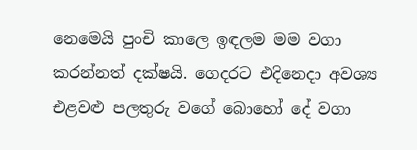නෙමෙයි පුංචි කාලෙ ඉඳලම මම වගා කරන්නත් දක්ෂයි. ගෙදරට එදිනෙදා අවශ්‍ය එළවළු පලතුරු වගේ බොහෝ දේ වගා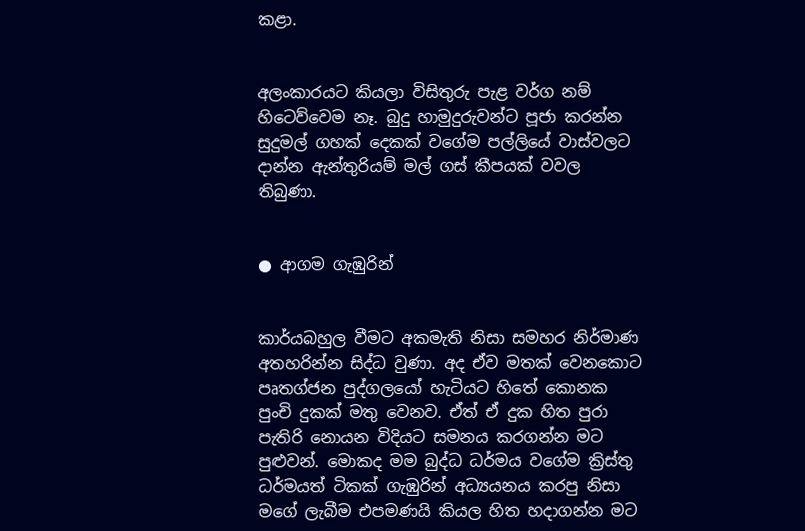කළා.


අලංකාරයට කියලා විසිතුරු පැළ වර්ග නම් හිටෙව්වෙම නෑ. බුදු හාමුදුරුවන්ට පූජා කරන්න සුදුමල් ගහක් දෙකක් වගේම පල්ලියේ වාස්වලට දාන්න ඇන්තුරියම් මල් ගස් කීපයක් වවල තිබුණා.


● ආගම ගැඹුරින්


කාර්යබහුල වීමට අකමැති නිසා සමහර නිර්මාණ අතහරින්න සිද්ධ වුණා. අද ඒව මතක් වෙනකොට පෘතග්ජන පුද්ගලයෝ හැටියට හිතේ කොනක පුංචි දුකක් මතු වෙනව. ඒත් ඒ දුක හිත පුරා පැතිරි නොයන විදියට සමනය කරගන්න මට පුළුවන්. මොකද මම බුද්ධ ධර්මය වගේම ක්‍රිස්තු ධර්මයත් ටිකක් ගැඹුරින් අධ්‍යයනය කරපු නිසා මගේ ලැබීම එපමණයි කියල හිත හදාගන්න මට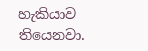හැකියාව තියෙනවා.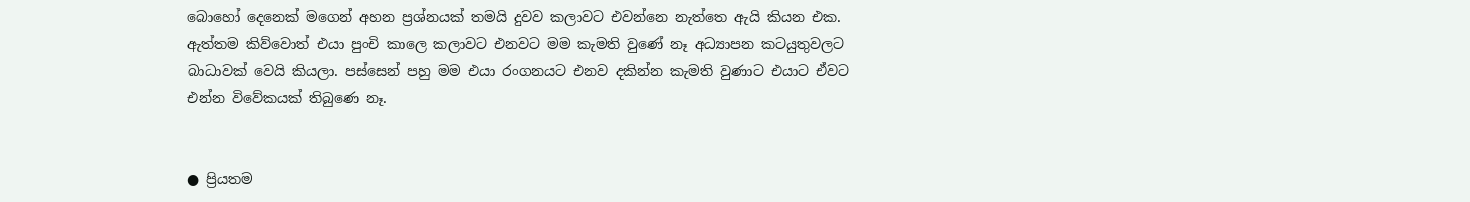බොහෝ දෙනෙක් මගෙන් අහන ප්‍රශ්නයක් තමයි දුවව කලාවට එවන්නෙ නැත්තෙ ඇයි කියන එක. ඇත්තම කිව්වොත් එයා පුංචි කාලෙ කලාවට එනවට මම කැමති වුණේ නෑ අධ්‍යාපන කටයුතුවලට බාධාවක් වෙයි කියලා. පස්සෙන් පහු මම එයා රංගනයට එනව දකින්න කැමති වුණාට එයාට ඒවට එන්න විවේකයක් තිබුණෙ නෑ.


● ප්‍රියතම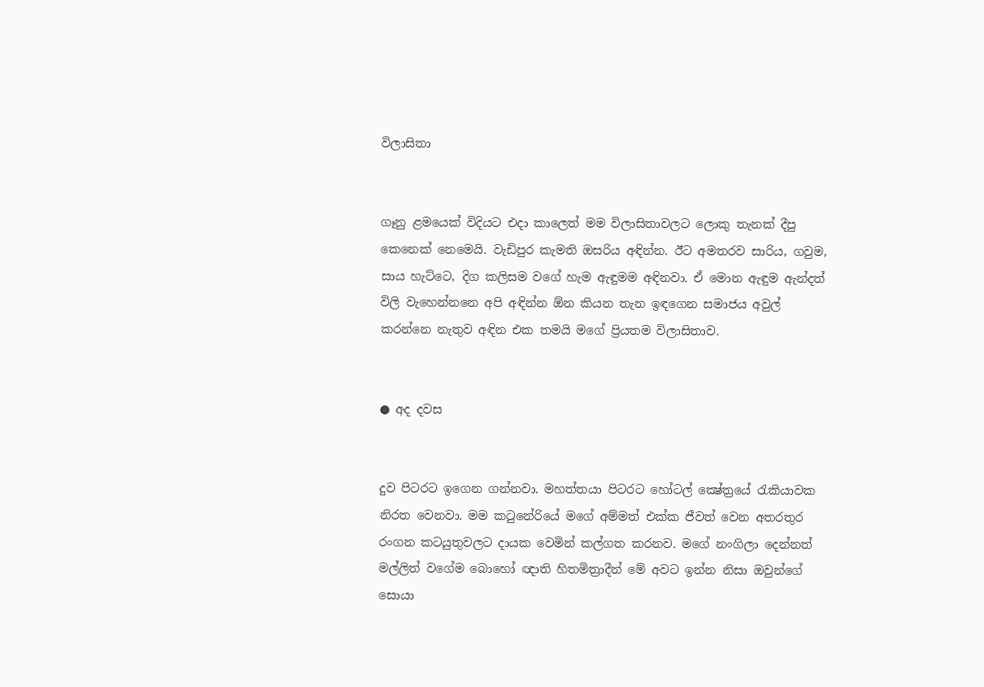විලාසිතා


ගෑනු ළමයෙක් විදියට එදා කාලෙත් මම විලාසිතාවලට ලොකු තැනක් දීපු කෙනෙක් නෙමෙයි. වැඩිපුර කැමති ඔසරිය අඳින්න. ඊට අමතරව සාරිය, ගවුම, සාය හැට්ටෙ, දිග කලිසම වගේ හැම ඇඳුමම අඳිනවා. ඒ මොන ඇඳුම ඇන්දත් විලි වැහෙන්නනෙ අපි අඳින්න ඕන කියන තැන ඉඳගෙන සමාජය අවුල් කරන්නෙ නැතුව අඳින එක තමයි මගේ ප්‍රියතම විලාසිතාව.


● අද දවස


දුව පිටරට ඉගෙන ගන්නවා. මහත්තයා පිටරට හෝටල් ක්‍ෂේත්‍රයේ රැකියාවක නිරත වෙනවා. මම කටුනේරියේ මගේ අම්මත් එක්ක ජීවත් වෙන අතරතුර රංගන කටයුතුවලට දායක වෙමින් කල්ගත කරනව. මගේ නංගිලා දෙන්නත් මල්ලිත් වගේම බොහෝ ඥාති හිතමිත්‍රාදීන් මේ අවට ඉන්න නිසා ඔවුන්ගේ සොයා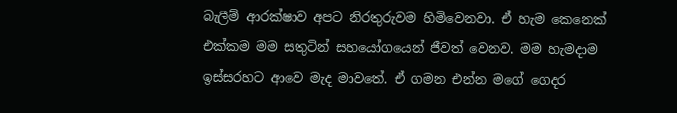බැලීම් ආරක්ෂාව අපට නිරතුරුවම හිමිවෙනවා. ඒ හැම කෙනෙක් එක්කම මම සතුටින් සහයෝගයෙන් ජීවත් වෙනව. මම හැමදාම ඉස්සරහට ආවෙ මැද මාවතේ. ඒ ගමන එන්න මගේ ගෙදර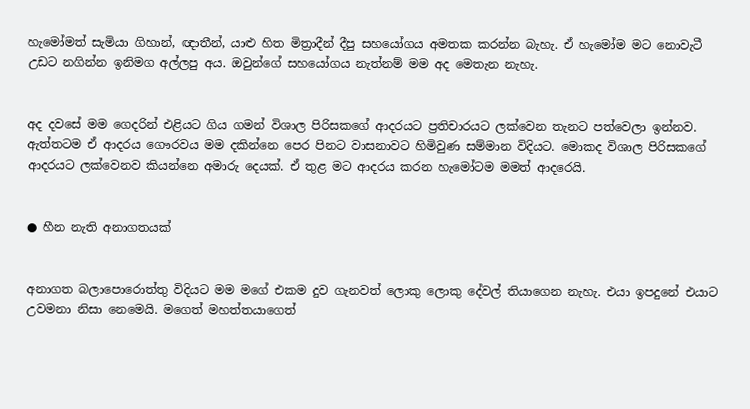හැමෝමත් සැමියා ගිහාන්, ඥාතීන්, යාළු හිත මිත්‍රාදීන් දීපු සහයෝගය අමතක කරන්න බැහැ. ඒ හැමෝම මට නොවැටී උඩට නගින්න ඉනිමග අල්ලපු අය. ඔවුන්ගේ සහයෝගය නැත්නම් මම අද මෙතැන නැහැ.


අද දවසේ මම ගෙදරින් එළියට ගිය ගමන් විශාල පිරිසකගේ ආදරයට ප්‍රතිචාරයට ලක්වෙන තැනට පත්වෙලා ඉන්නව. ඇත්තටම ඒ ආදරය ගෞරවය මම දකින්නෙ පෙර පිනට වාසනාවට හිමිවුණ සම්මාන විදියට. මොකද විශාල පිරිසකගේ ආදරයට ලක්වෙනව කියන්නෙ අමාරු දෙයක්. ඒ තුළ මට ආදරය කරන හැමෝටම මමත් ආදරෙයි.


● හීන නැති අනාගතයක්


අනාගත බලාපොරොත්තු විදියට මම මගේ එකම දුව ගැනවත් ලොකු ලොකු දේවල් තියාගෙන නැහැ. එයා ඉපදුනේ එයාට උවමනා නිසා නෙමෙයි. මගෙත් මහත්තයාගෙත්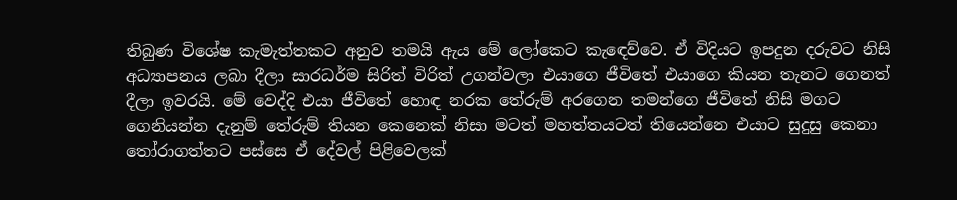තිබුණ විශේෂ කැමැත්තකට අනුව තමයි ඇය මේ ලෝකෙට කැඳෙව්වෙ. ඒ විදියට ඉපදුන දරුවට නිසි අධ්‍යාපනය ලබා දීලා සාරධර්ම සිරිත් විරිත් උගන්වලා එයාගෙ ජීවිතේ එයාගෙ කියන තැනට ගෙනත් දීලා ඉවරයි. මේ වෙද්දි එයා ජීවිතේ හොඳ නරක තේරුම් අරගෙන තමන්ගෙ ජීවිතේ නිසි මගට ගෙනියන්න දැනුම් තේරුම් තියන කෙනෙක් නිසා මටත් මහත්තයටත් තියෙන්නෙ එයාට සුදුසු කෙනා තෝරාගත්තට පස්සෙ ඒ දේවල් පිළිවෙලක්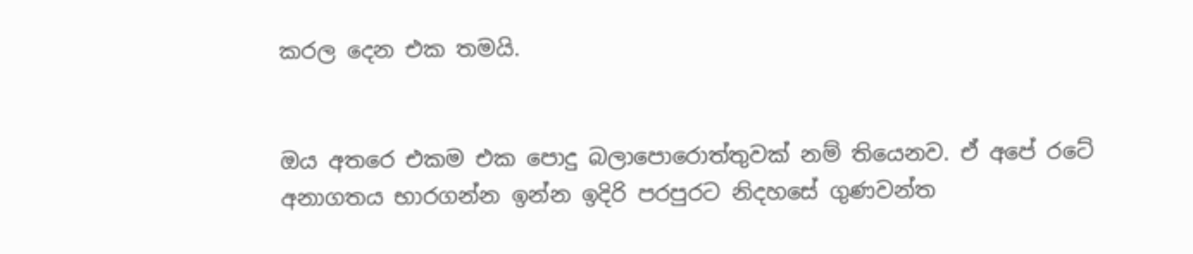කරල දෙන එක තමයි.


ඔය අතරෙ එකම එක පොදු බලාපොරොත්තුවක් නම් තියෙනව. ඒ අපේ රටේ අනාගතය භාරගන්න ඉන්න ඉදිරි පරපුරට නිදහසේ ගුණවන්ත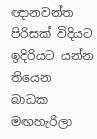ඥානවන්ත පිරිසක් විදියට ඉදිරියට යන්න තියෙන බාධක මඟහැරිලා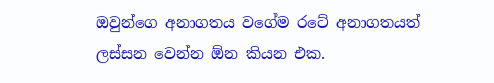ඔවුන්ගෙ අනාගතය වගේම රටේ අනාගතයත් ලස්සන වෙන්න ඕන කියන එක.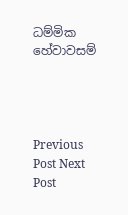ධම්මික හේවාවසම්




Previous Post Next Post